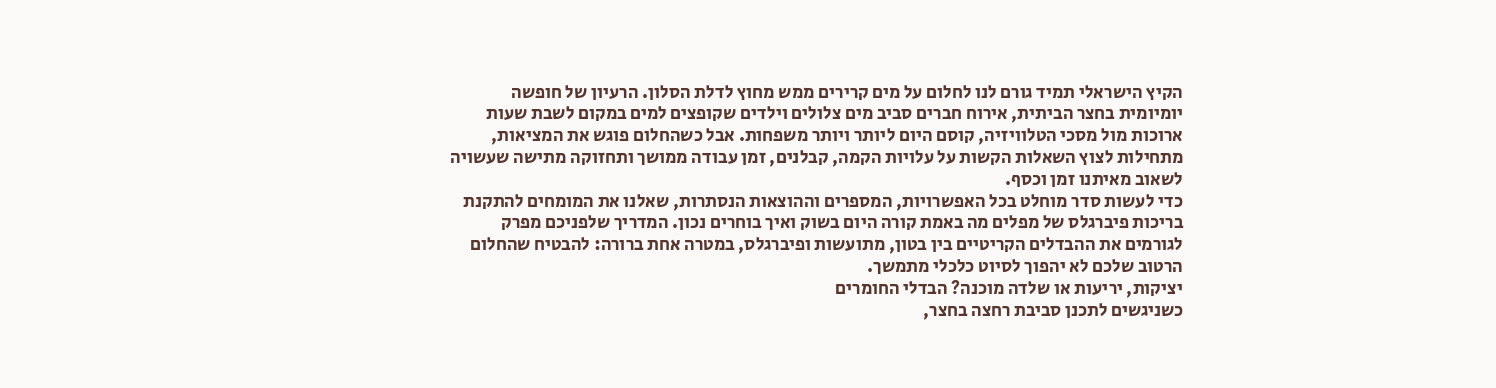הקיץ הישראלי תמיד גורם לנו לחלום על מים קרירים ממש מחוץ לדלת הסלון. הרעיון של חופשה יומיומית בחצר הביתית, אירוח חברים סביב מים צלולים וילדים שקופצים למים במקום לשבת שעות ארוכות מול מסכי הטלוויזיה, קוסם היום ליותר ויותר משפחות. אבל כשהחלום פוגש את המציאות, מתחילות לצוץ השאלות הקשות על עלויות הקמה, קבלנים, זמן עבודה ממושך ותחזוקה מתישה שעשויה לשאוב מאיתנו זמן וכסף.
כדי לעשות סדר מוחלט בכל האפשרויות, המספרים וההוצאות הנסתרות, שאלנו את המומחים להתקנת בריכות פיברגלס של מפלים מה באמת קורה היום בשוק ואיך בוחרים נכון. המדריך שלפניכם מפרק לגורמים את ההבדלים הקריטיים בין בטון, מתועשות ופיברגלס, במטרה אחת ברורה: להבטיח שהחלום הרטוב שלכם לא יהפוך לסיוט כלכלי מתמשך.
יציקות, יריעות או שלדה מוכנה? הבדלי החומרים
כשניגשים לתכנן סביבת רחצה בחצר,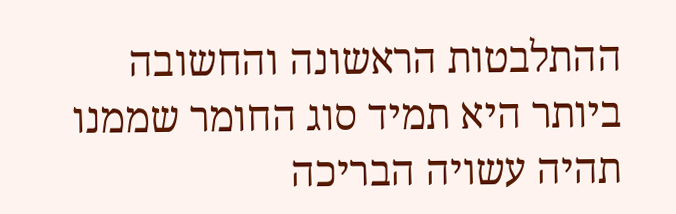ההתלבטות הראשונה והחשובה ביותר היא תמיד סוג החומר שממנו תהיה עשויה הבריכה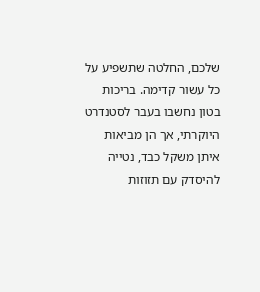שלכם, החלטה שתשפיע על כל עשור קדימה. בריכות בטון נחשבו בעבר לסטנדרט היוקרתי, אך הן מביאות איתן משקל כבד, נטייה להיסדק עם תזוזות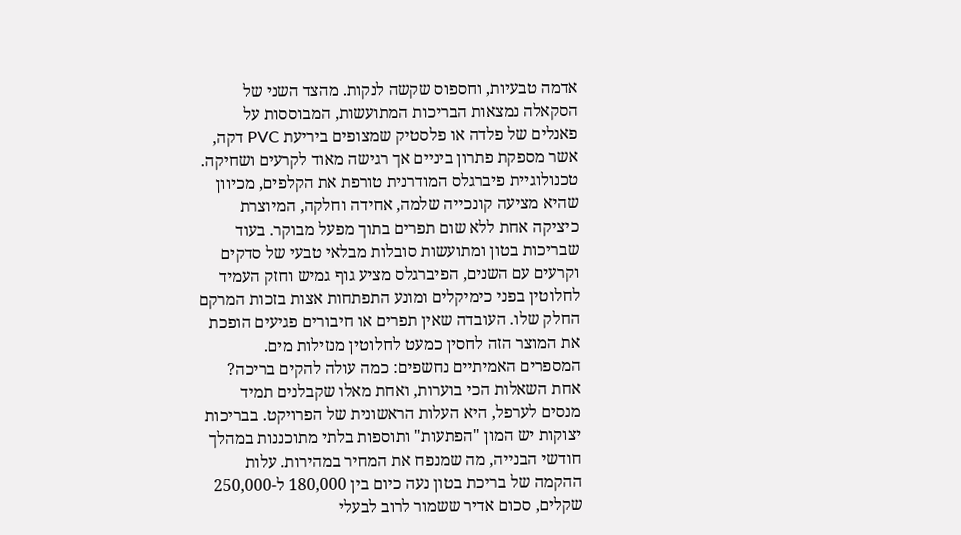אדמה טבעיות, וחספוס שקשה לנקות. מהצד השני של הסקאלה נמצאות הבריכות המתועשות, המבוססות על פאנלים של פלדה או פלסטיק שמצופים ביריעת PVC דקה, אשר מספקת פתרון ביניים אך רגישה מאוד לקרעים ושחיקה. טכנולוגיית פיברגלס המודרנית טורפת את הקלפים, מכיוון שהיא מציעה קונכייה שלמה, אחידה וחלקה, המיוצרת כיציקה אחת ללא שום תפרים בתוך מפעל מבוקר. בעוד שבריכות בטון ומתועשות סובלות מבלאי טבעי של סדקים וקרעים עם השנים, הפיברגלס מציע גוף גמיש וחזק העמיד לחלוטין בפני כימיקלים ומונע התפתחות אצות בזכות המרקם החלק שלו. העובדה שאין תפרים או חיבורים פגיעים הופכת את המוצר הזה לחסין כמעט לחלוטין מנזילות מים.
המספרים האמיתיים נחשפים: כמה עולה להקים בריכה?
אחת השאלות הכי בוערות, ואחת מאלו שקבלנים תמיד מנסים לערפל, היא העלות הראשונית של הפרויקט. בבריכות יצוקות יש המון "הפתעות" ותוספות בלתי מתוכננות במהלך חודשי הבנייה, מה שמנפח את המחיר במהירות. עלות ההקמה של בריכת בטון נעה כיום בין 180,000 ל-250,000 שקלים, סכום אדיר ששמור לרוב לבעלי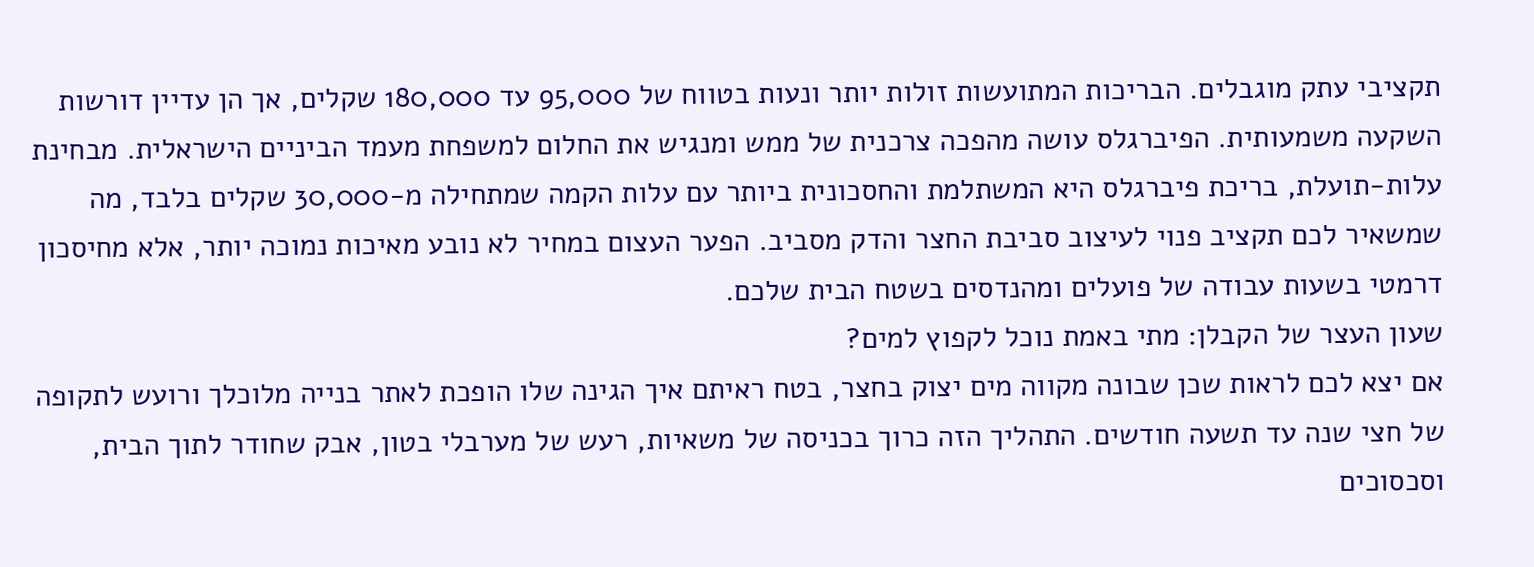תקציבי עתק מוגבלים. הבריכות המתועשות זולות יותר ונעות בטווח של 95,000 עד 180,000 שקלים, אך הן עדיין דורשות השקעה משמעותית. הפיברגלס עושה מהפכה צרכנית של ממש ומנגיש את החלום למשפחת מעמד הביניים הישראלית. מבחינת עלות-תועלת, בריכת פיברגלס היא המשתלמת והחסכונית ביותר עם עלות הקמה שמתחילה מ-30,000 שקלים בלבד, מה שמשאיר לכם תקציב פנוי לעיצוב סביבת החצר והדק מסביב. הפער העצום במחיר לא נובע מאיכות נמוכה יותר, אלא מחיסכון דרמטי בשעות עבודה של פועלים ומהנדסים בשטח הבית שלכם.
שעון העצר של הקבלן: מתי באמת נוכל לקפוץ למים?
אם יצא לכם לראות שכן שבונה מקווה מים יצוק בחצר, בטח ראיתם איך הגינה שלו הופכת לאתר בנייה מלוכלך ורועש לתקופה של חצי שנה עד תשעה חודשים. התהליך הזה כרוך בכניסה של משאיות, רעש של מערבלי בטון, אבק שחודר לתוך הבית, וסכסוכים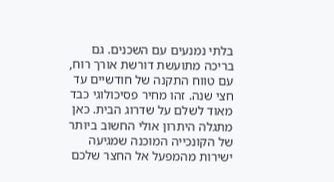בלתי נמנעים עם השכנים. גם בריכה מתועשת דורשת אורך רוח, עם טווח התקנה של חודשיים עד חצי שנה. זהו מחיר פסיכולוגי כבד מאוד לשלם על שדרוג הבית. כאן מתגלה היתרון אולי החשוב ביותר של הקונכייה המוכנה שמגיעה ישירות מהמפעל אל החצר שלכם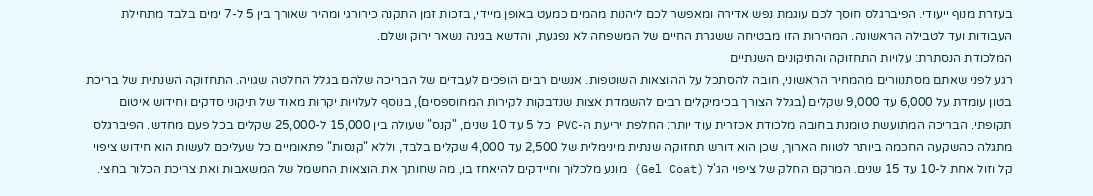בעזרת מנוף ייעודי. הפיברגלס חוסך לכם עוגמת נפש אדירה ומאפשר לכם ליהנות מהמים כמעט באופן מיידי, בזכות זמן התקנה כירורגי ומהיר שאורך בין 5 ל-7 ימים בלבד מתחילת העבודות ועד לטבילה הראשונה. המהירות הזו מבטיחה ששגרת החיים של המשפחה לא נפגעת, והדשא בגינה נשאר ירוק ושלם.
המלכודת הנסתרת: עלויות התחזוקה והתיקונים השנתיים
רגע לפני שאתם מסתנוורים מהמחיר הראשוני, חובה להסתכל על ההוצאות השוטפות. אנשים רבים הופכים לעבדים של הבריכה שלהם בגלל החלטה שגויה. התחזוקה השנתית של בריכת בטון עומדת על 6,000 עד 9,000 שקלים (בגלל הצורך בכימיקלים רבים להשמדת אצות שנדבקות לקירות המחוספסים), בנוסף לעלויות יקרות מאוד של תיקוני סדקים וחידוש איטום תקופתי. הבריכה המתועשת טומנת בחובה מלכודת אכזרית עוד יותר: החלפת יריעת ה-PVC כל 5 עד 10 שנים, "קנס" שעולה בין 15,000 ל-25,000 שקלים בכל פעם מחדש. הפיברגלס מתגלה כהשקעה החכמה ביותר לטווח הארוך, שכן הוא דורש תחזוקה שנתית מינימלית של 2,500 עד 4,000 שקלים בלבד, וללא "קנסות" פתאומיים כל שעליכם לעשות הוא חידוש ציפוי קל וזול אחת ל-10 עד 15 שנים. המרקם החלק של ציפוי הג'ל (Gel Coat) מונע מלכלוך וחיידקים להיאחז בו, מה שחותך את הוצאות החשמל של המשאבות ואת צריכת הכלור בחצי.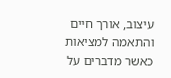עיצוב, אורך חיים והתאמה למציאות
כאשר מדברים על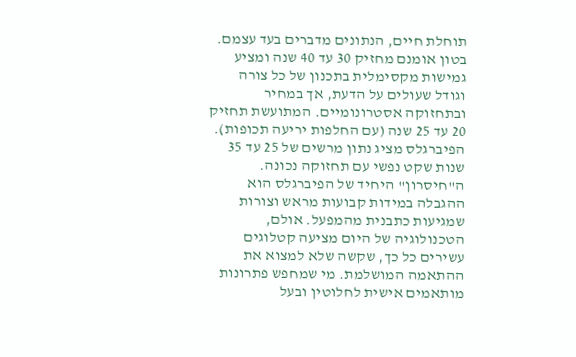תוחלת חיים, הנתונים מדברים בעד עצמם. בטון אומנם מחזיק 30 עד 40 שנה ומציע גמישות מקסימלית בתכנון של כל צורה וגודל שעולים על הדעת, אך במחיר ובתחזוקה אסטרונומיים. המתועשת תחזיק 20 עד 25 שנה (עם החלפות יריעה תכופות). הפיברגלס מציג נתון מרשים של 25 עד 35 שנות שקט נפשי עם תחזוקה נכונה. ה"חיסרון" היחיד של הפיברגלס הוא ההגבלה במידות קבועות מראש וצורות שמגיעות כתבנית מהמפעל. אולם, הטכנולוגיה של היום מציעה קטלוגים עשירים כל כך, שקשה שלא למצוא את ההתאמה המושלמת. מי שמחפש פתרונות מותאמים אישית לחלוטין ובעל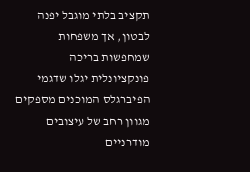תקציב בלתי מוגבל יפנה לבטון, אך משפחות שמחפשות בריכה פונקציונלית יגלו שדגמי הפיברגלס המוכנים מספקים מגוון רחב של עיצובים מודרניים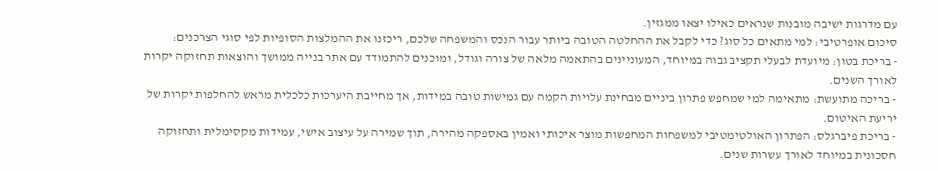עם מדרגות ישיבה מובנות שנראים כאילו יצאו ממגזין.
סיכום אופרטיבי: למי מתאים כל סוג? כדי לקבל את ההחלטה הטובה ביותר עבור הנכס והמשפחה שלכם, ריכזנו את ההמלצות הסופיות לפי סוגי הצרכנים:
- בריכת בטון: מיועדת לבעלי תקציב גבוה במיוחד, המעוניינים בהתאמה מלאה של צורה וגודל, ומוכנים להתמודד עם אתר בנייה ממושך והוצאות תחזוקה יקרות לאורך השנים.
- בריכה מתועשת: מתאימה למי שמחפש פתרון ביניים מבחינת עלויות הקמה עם גמישות טובה במידות, אך מחייבת היערכות כלכלית מראש להחלפות יקרות של יריעת האיטום.
- בריכת פיברגלס: הפתרון האולטימטיבי למשפחות המחפשות מוצר איכותי ואמין באספקה מהירה, תוך שמירה על עיצוב אישי, עמידות מקסימלית ותחזוקה חסכונית במיוחד לאורך עשרות שנים.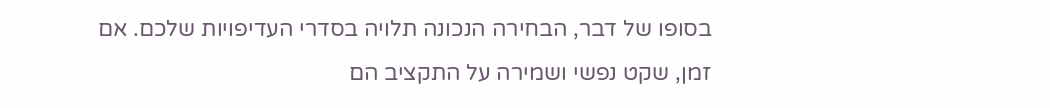בסופו של דבר, הבחירה הנכונה תלויה בסדרי העדיפויות שלכם. אם זמן, שקט נפשי ושמירה על התקציב הם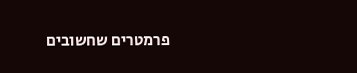פרמטרים שחשובים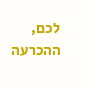לכם, ההכרעה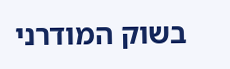בשוק המודרני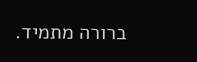ברורה מתמיד.